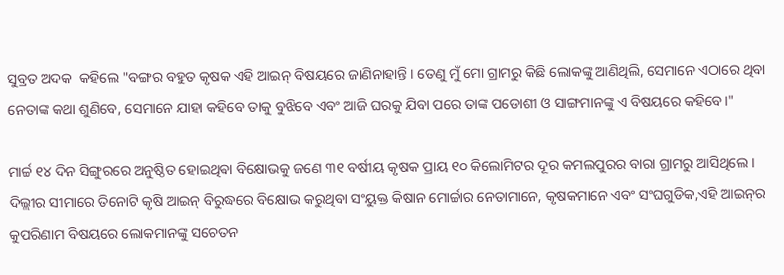ସୁବ୍ରତ ଅଦକ  କହିଲେ "ବଙ୍ଗର ବହୁତ କୃଷକ ଏହି ଆଇନ୍‍ ବିଷୟରେ ଜାଣିନାହାନ୍ତି । ତେଣୁ ମୁଁ ମୋ ଗ୍ରାମରୁ କିଛି ଲୋକଙ୍କୁ ଆଣିଥିଲି, ସେମାନେ ଏଠାରେ ଥିବା ନେତାଙ୍କ କଥା ଶୁଣିବେ, ସେମାନେ ଯାହା କହିବେ ତାକୁ ବୁଝିବେ ଏବଂ ଆଜି ଘରକୁ ଯିବା ପରେ ତାଙ୍କ ପଡୋଶୀ ଓ ସାଙ୍ଗମାନଙ୍କୁ ଏ ବିଷୟରେ କହିବେ।"

ମାର୍ଚ୍ଚ ୧୪ ଦିନ ସିଙ୍ଗୁରରେ ଅନୁଷ୍ଠିତ ହୋଇଥିଵା ବିକ୍ଷୋଭକୁ ଜଣେ ୩୧ ବର୍ଷୀୟ କୃଷକ ପ୍ରାୟ ୧୦ କିଲୋମିଟର ଦୂର କମଲପୁରର ବାରା ଗ୍ରାମରୁ ଆସିଥିଲେ । ଦିଲ୍ଲୀର ସୀମାରେ ତିନୋଟି କୃଷି ଆଇନ୍‍ ବିରୁଦ୍ଧରେ ବିକ୍ଷୋଭ କରୁଥିବା ସଂୟୁକ୍ତ କିଷାନ ମୋର୍ଚ୍ଚାର ନେତାମାନେ, କୃଷକମାନେ ଏବଂ ସଂଘଗୁଡିକ,ଏହି ଆଇନ୍‍ର କୁପରିଣାମ ବିଷୟରେ ଲୋକମାନଙ୍କୁ ସଚେତନ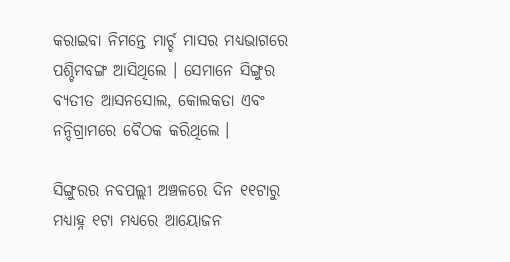କରାଇବା ନିମନ୍ତେ ମାର୍ଚ୍ଚ ମାସର ମଧ୍ୟଭାଗରେ ପଶ୍ଚିମବଙ୍ଗ ଆସିଥିଲେ । ସେମାନେ ସିଙ୍ଗୁର ବ୍ୟତୀତ ଆସନସୋଲ, କୋଲକତା ଏବଂ ନନ୍ଦିଗ୍ରାମରେ ବୈଠକ କରିଥିଲେ ।

ସିଙ୍ଗୁରର ନବପଲ୍ଲୀ ଅଞ୍ଚଳରେ ଦିନ ୧୧ଟାରୁ ମଧ୍ୟାହ୍ନ ୧ଟା ମଧ୍ୟରେ ଆୟୋଜନ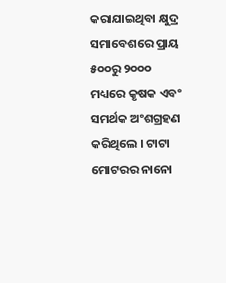କରାଯାଇଥିବା କ୍ଷୁଦ୍ର ସମାବେଶରେ ପ୍ରାୟ ୫୦୦ରୁ ୨୦୦୦ ମଧ୍ୟରେ କୃଷକ ଏବଂ ସମର୍ଥକ ଅଂଶଗ୍ରହଣ କରିଥିଲେ । ଟାଟା ମୋଟରର ନାନୋ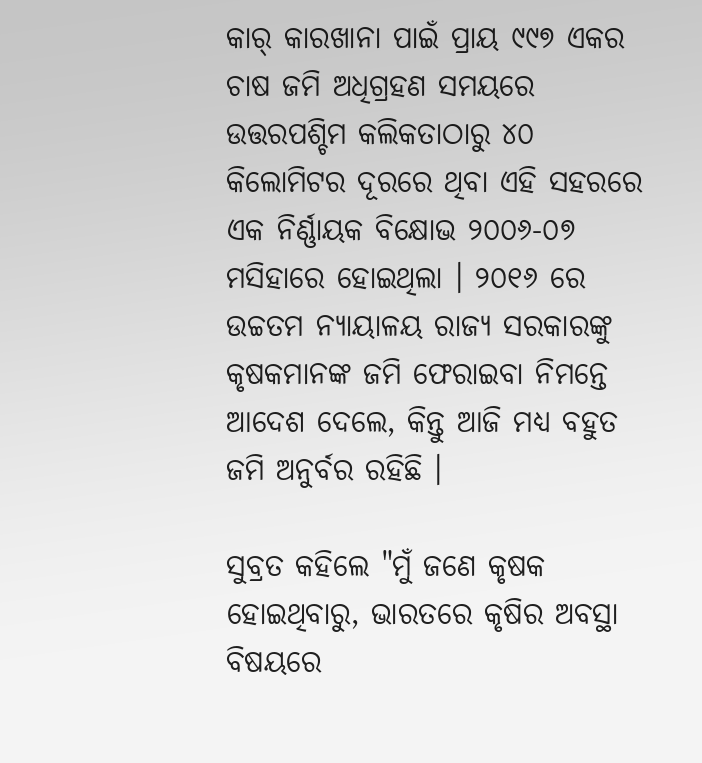କାର୍‍ କାରଖାନା ପାଇଁ ପ୍ରାୟ ୯୯୭ ଏକର ଚାଷ ଜମି ଅଧିଗ୍ରହଣ ସମୟରେ ଉତ୍ତରପଶ୍ଚିମ କଲିକତାଠାରୁ ୪୦ କିଲୋମିଟର ଦୂରରେ ଥିବା ଏହି ସହରରେ ଏକ ନିର୍ଣ୍ଣାୟକ ବିକ୍ଷୋଭ ୨୦୦୬-୦୭ ମସିହାରେ ହୋଇଥିଲା । ୨୦୧୬ ରେ ଉଚ୍ଚତମ ନ୍ୟାୟାଳୟ ରାଜ୍ୟ ସରକାରଙ୍କୁ କୃଷକମାନଙ୍କ ଜମି ଫେରାଇବା ନିମନ୍ତେ ଆଦେଶ ଦେଲେ, କିନ୍ତୁ ଆଜି ମଧ୍ୟ ବହୁତ ଜମି ଅନୁର୍ବର ରହିଛି ।

ସୁବ୍ରତ କହିଲେ "ମୁଁ ଜଣେ କୃଷକ ହୋଇଥିବାରୁ, ଭାରତରେ କୃଷିର ଅବସ୍ଥା ବିଷୟରେ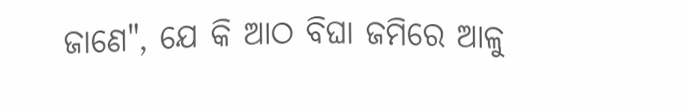ଜାଣେ", ଯେ କି ଆଠ ବିଘା ଜମିରେ ଆଳୁ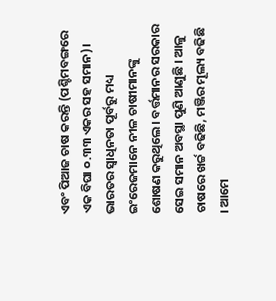ଏବଂ ପିଆଜ ଚାଷ କରନ୍ତି (ପଶ୍ଚିମବଙ୍ଗରେ ଏକ ବିଘା ୦.୩୩ ଏକର ସହ ସମାନ)। ଭାରତର ସ୍ୱାଧିନତା ପୂର୍ବରୁ ମଧ୍ୟ ଇଂରେଜମାନେ ନୀଳ ଚାଷୀମାନଙ୍କୁ ଶୋଷଣ କରୁଥିଲେ। ବର୍ତ୍ତମାନର ସରକାର ସେଇ ସମାନ ଅବସ୍ଥା ପୁଣି ଆଣୁଛି । ଆଳୁ ଚାଷରେ ଖର୍ଚ୍ଚ ବଢିଛି, ମଞ୍ଜିର ମୂଲ୍ୟ ବଢିଛି । ଆମେ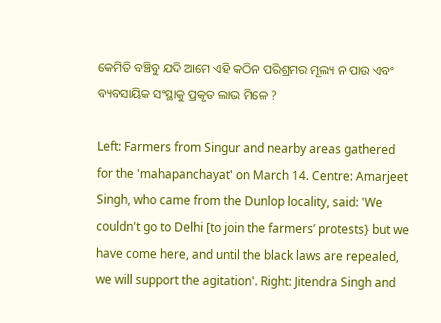କେମିତି ବଞ୍ଚିବୁ ଯଦି ଆମେ ଏହି କଠିନ ପରିଶ୍ରମର ମୂଲ୍ୟ ନ ପାଉ ଏବଂ ବ୍ୟବସାୟିକ ସଂସ୍ଥାକୁ ପ୍ରକୃତ ଲାଭ ମିଳେ ?

Left: Farmers from Singur and nearby areas gathered for the 'mahapanchayat' on March 14. Centre: Amarjeet Singh, who came from the Dunlop locality, said: 'We couldn't go to Delhi [to join the farmers’ protests} but we have come here, and until the black laws are repealed, we will support the agitation'. Right: Jitendra Singh and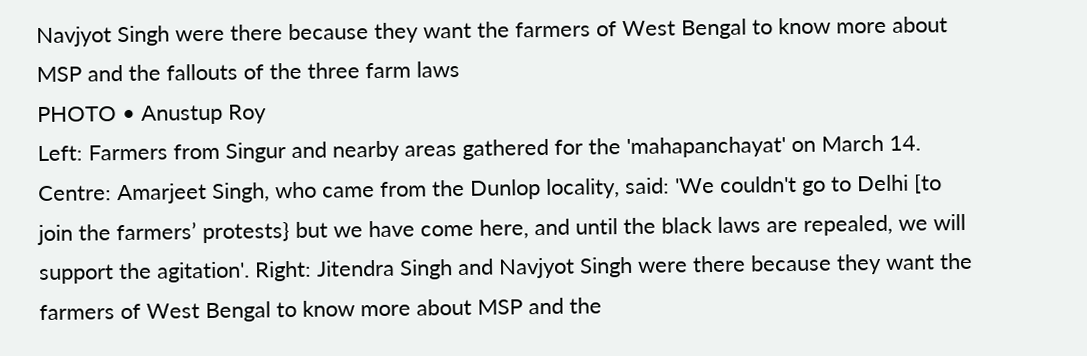Navjyot Singh were there because they want the farmers of West Bengal to know more about MSP and the fallouts of the three farm laws
PHOTO • Anustup Roy
Left: Farmers from Singur and nearby areas gathered for the 'mahapanchayat' on March 14. Centre: Amarjeet Singh, who came from the Dunlop locality, said: 'We couldn't go to Delhi [to join the farmers’ protests} but we have come here, and until the black laws are repealed, we will support the agitation'. Right: Jitendra Singh and Navjyot Singh were there because they want the farmers of West Bengal to know more about MSP and the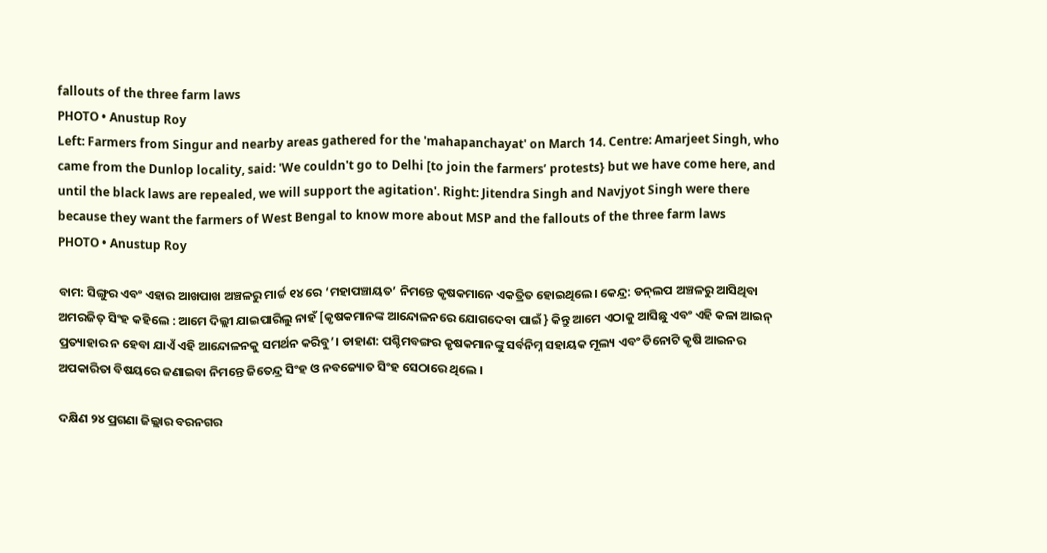fallouts of the three farm laws
PHOTO • Anustup Roy
Left: Farmers from Singur and nearby areas gathered for the 'mahapanchayat' on March 14. Centre: Amarjeet Singh, who came from the Dunlop locality, said: 'We couldn't go to Delhi [to join the farmers’ protests} but we have come here, and until the black laws are repealed, we will support the agitation'. Right: Jitendra Singh and Navjyot Singh were there because they want the farmers of West Bengal to know more about MSP and the fallouts of the three farm laws
PHOTO • Anustup Roy

ବାମ: ସିଙ୍ଗୁର ଏବଂ ଏହାର ଆଖପାଖ ଅଞ୍ଚଳରୁ ମାର୍ଚ୍ଚ ୧୪ ରେ ‘ମହାପଞ୍ଚାୟତ’ ନିମନ୍ତେ କୃଷକମାନେ ଏକତ୍ରିତ ହୋଇଥିଲେ। କେନ୍ଦ୍ର: ଡନ୍‍ଲପ ଅଞ୍ଚଳରୁ ଆସିଥିବା ଅମରଜିତ୍‍ ସିଂହ କହିଲେ : ଆମେ ଦିଲ୍ଲୀ ଯାଇପାରିଲୁ ନାହଁ [କୃଷକମାନଙ୍କ ଆନ୍ଦୋଳନରେ ଯୋଗଦେବା ପାଇଁ} କିନ୍ତୁ ଆମେ ଏଠାକୁ ଆସିଛୁ ଏବଂ ଏହି କଳା ଆଇନ୍‍ ପ୍ରତ୍ୟାହାର ନ ହେବା ଯାଏଁ ଏହି ଆନ୍ଦୋଳନକୁ ସମର୍ଥନ କରିବୁ’। ଡାହାଣ: ପଶ୍ଚିମବଙ୍ଗର କୃଷକମାନଙ୍କୁ ସର୍ବନିମ୍ନ ସହାୟକ ମୂଲ୍ୟ ଏବଂ ତିନୋଟି କୃଷି ଆଇନର ଅପକାରିତା ବିଷୟରେ ଜଣାଇବା ନିମନ୍ତେ ଜିତେନ୍ଦ୍ର ସିଂହ ଓ ନବଜ୍ୟୋତ ସିଂହ ସେଠାରେ ଥିଲେ ।

ଦକ୍ଷିଣ ୨୪ ପ୍ରଗଣା ଜିଲ୍ଲାର ବରନଗର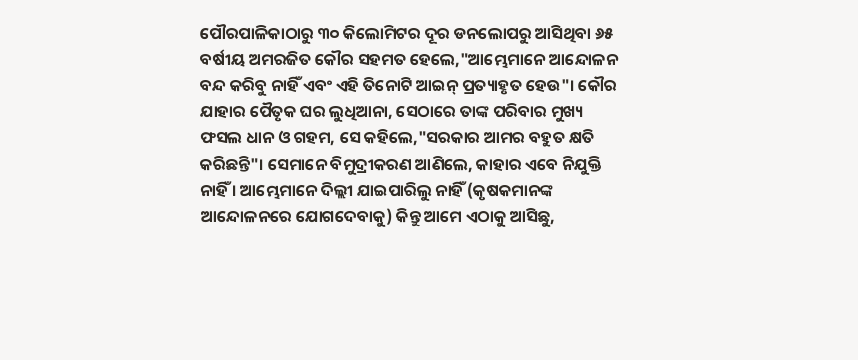ପୌରପାଳିକାଠାରୁ ୩୦ କିଲୋମିଟର ଦୂର ଡନଲୋପରୁ ଆସିଥିବା ୬୫ ବର୍ଷୀୟ ଅମରଜିତ କୌର ସହମତ ହେଲେ,"ଆମ୍ଭେମାନେ ଆନ୍ଦୋଳନ ବନ୍ଦ କରିବୁ ନାହିଁ ଏବଂ ଏହି ତିନୋଟି ଆଇନ୍‍ ପ୍ରତ୍ୟାହୃତ ହେଉ"। କୌର ଯାହାର ପୈତୃକ ଘର ଲୁଧିଆନା, ସେଠାରେ ତାଙ୍କ ପରିବାର ମୁଖ୍ୟ ଫସଲ ଧାନ ଓ ଗହମ, ସେ କହିଲେ,"ସରକାର ଆମର ବହୁତ କ୍ଷତି କରିଛନ୍ତି"। ସେମାନେ ବିମୁଦ୍ରୀକରଣ ଆଣିଲେ, କାହାର ଏବେ ନିଯୁକ୍ତି ନାହିଁ । ଆମ୍ଭେମାନେ ଦିଲ୍ଲୀ ଯାଇପାରିଲୁ ନାହିଁ (କୃଷକମାନଙ୍କ ଆନ୍ଦୋଳନରେ ଯୋଗଦେବାକୁ) କିନ୍ତୁ ଆମେ ଏଠାକୁ ଆସିଛୁ,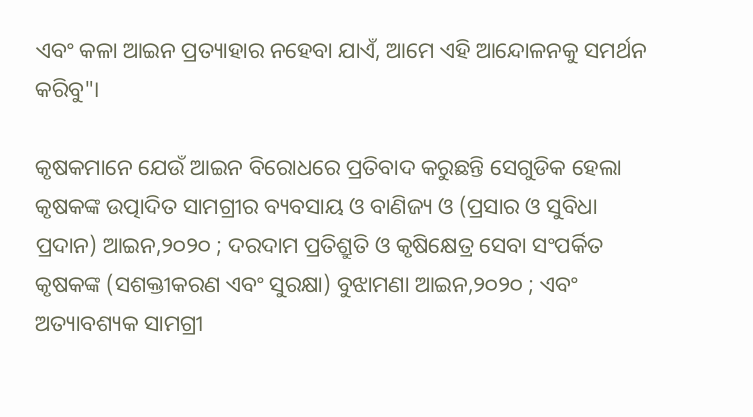ଏବଂ କଳା ଆଇନ ପ୍ରତ୍ୟାହାର ନହେବା ଯାଏଁ, ଆମେ ଏହି ଆନ୍ଦୋଳନକୁ ସମର୍ଥନ କରିବୁ"।

କୃଷକମାନେ ଯେଉଁ ଆଇନ ବିରୋଧରେ ପ୍ରତିବାଦ କରୁଛନ୍ତି ସେଗୁଡିକ ହେଲା କୃଷକଙ୍କ ଉତ୍ପାଦିତ ସାମଗ୍ରୀର ବ୍ୟବସାୟ ଓ ବାଣିଜ୍ୟ ଓ (ପ୍ରସାର ଓ ସୁବିଧା ପ୍ରଦାନ) ଆଇନ,୨୦୨୦ ; ଦରଦାମ ପ୍ରତିଶ୍ରୁତି ଓ କୃଷିକ୍ଷେତ୍ର ସେବା ସଂପର୍କିତ କୃଷକଙ୍କ (ସଶକ୍ତୀକରଣ ଏବଂ ସୁରକ୍ଷା) ବୁଝାମଣା ଆଇନ,୨୦୨୦ ; ଏବଂ ଅତ୍ୟାବଶ୍ୟକ ସାମଗ୍ରୀ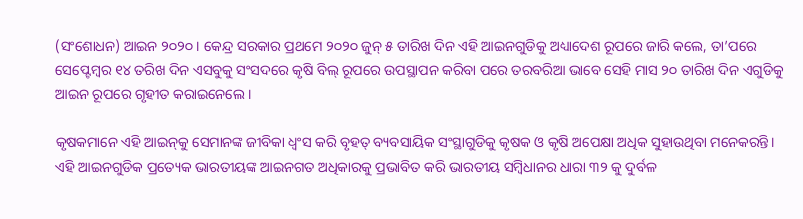(ସଂଶୋଧନ) ଆଇନ ୨୦୨୦ । କେନ୍ଦ୍ର ସରକାର ପ୍ରଥମେ ୨୦୨୦ ଜୁନ୍‍ ୫ ତାରିଖ ଦିନ ଏହି ଆଇନଗୁଡିକୁ ଅଧ୍ୟାଦେଶ ରୂପରେ ଜାରି କଲେ, ତା’ପରେ ସେପ୍ଟେମ୍ବର ୧୪ ତରିଖ ଦିନ ଏସବୁକୁ ସଂସଦରେ କୃଷି ବିଲ୍‍ ରୂପରେ ଉପସ୍ଥାପନ କରିବା ପରେ ତରବରିଆ ଭାବେ ସେହି ମାସ ୨୦ ତାରିଖ ଦିନ ଏଗୁଡିକୁ ଆଇନ ରୂପରେ ଗୃହୀତ କରାଇନେଲେ ।

କୃଷକମାନେ ଏହି ଆଇନ୍‍କୁ ସେମାନଙ୍କ ଜୀବିକା ଧ୍ୱଂସ କରି ବୃହତ୍‍ ବ୍ୟବସାୟିକ ସଂସ୍ଥାଗୁଡିକୁ କୃଷକ ଓ କୃଷି ଅପେକ୍ଷା ଅଧିକ ସୁହାଉଥିବା ମନେକରନ୍ତି। ଏହି ଆଇନଗୁଡିକ ପ୍ରତ୍ୟେକ ଭାରତୀୟଙ୍କ ଆଇନଗତ ଅଧିକାରକୁ ପ୍ରଭାବିତ କରି ଭାରତୀୟ ସମ୍ବିଧାନର ଧାରା ୩୨ କୁ ଦୁର୍ବଳ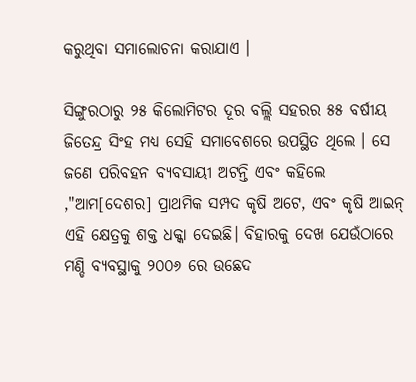କରୁଥିବା ସମାଲୋଚନା କରାଯାଏ ।

ସିଙ୍ଗୁରଠାରୁ ୨୫ କିଲୋମିଟର ଦୂର ବଲ୍ଲି ସହରର ୫୫ ବର୍ଷୀୟ ଜିତେନ୍ଦ୍ର ସିଂହ ମଧ୍ୟ ସେହି ସମାବେଶରେ ଉପସ୍ଥିତ ଥିଲେ । ସେ ଜଣେ ପରିବହନ ବ୍ୟବସାୟୀ ଅଟନ୍ତି ଏବଂ କହିଲେ ,"ଆମ[ଦେଶର] ପ୍ରାଥମିକ ସମ୍ପଦ କୃଷି ଅଟେ, ଏବଂ କୃଷି ଆଇନ୍‍ ଏହି କ୍ଷେତ୍ରକୁ ଶକ୍ତ ଧକ୍କା ଦେଇଛି। ବିହାରକୁ ଦେଖ ଯେଉଁଠାରେ ମଣ୍ଡି ବ୍ୟବସ୍ଥାକୁ ୨୦୦୬ ରେ ଉଛେଦ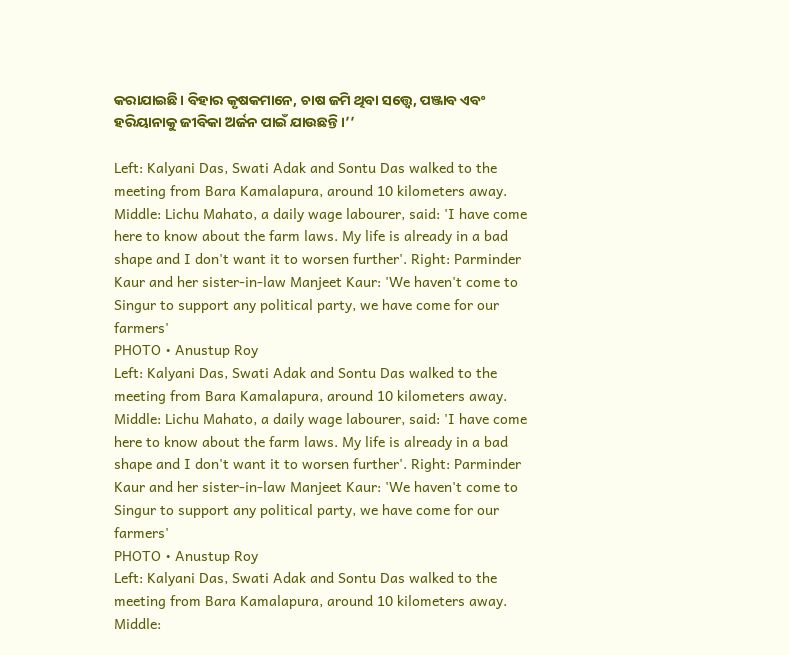କରାଯାଇଛି। ବିହାର କୃଷକମାନେ, ଚାଷ ଜମି ଥିବା ସତ୍ତ୍ୱେ, ପଞ୍ଜାବ ଏବଂ ହରିୟାନାକୁ ଜୀବିକା ଅର୍ଜନ ପାଇଁ ଯାଉଛନ୍ତି।’’

Left: Kalyani Das, Swati Adak and Sontu Das walked to the meeting from Bara Kamalapura, around 10 kilometers away. Middle: Lichu Mahato, a daily wage labourer, said: 'I have come here to know about the farm laws. My life is already in a bad shape and I don't want it to worsen further'. Right: Parminder Kaur and her sister-in-law Manjeet Kaur: 'We haven't come to Singur to support any political party, we have come for our farmers'
PHOTO • Anustup Roy
Left: Kalyani Das, Swati Adak and Sontu Das walked to the meeting from Bara Kamalapura, around 10 kilometers away. Middle: Lichu Mahato, a daily wage labourer, said: 'I have come here to know about the farm laws. My life is already in a bad shape and I don't want it to worsen further'. Right: Parminder Kaur and her sister-in-law Manjeet Kaur: 'We haven't come to Singur to support any political party, we have come for our farmers'
PHOTO • Anustup Roy
Left: Kalyani Das, Swati Adak and Sontu Das walked to the meeting from Bara Kamalapura, around 10 kilometers away. Middle: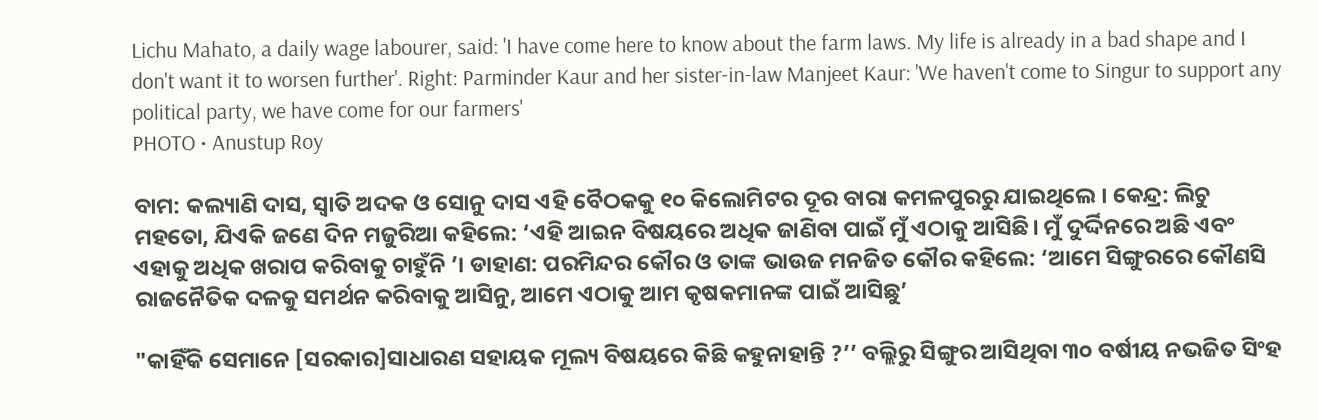Lichu Mahato, a daily wage labourer, said: 'I have come here to know about the farm laws. My life is already in a bad shape and I don't want it to worsen further'. Right: Parminder Kaur and her sister-in-law Manjeet Kaur: 'We haven't come to Singur to support any political party, we have come for our farmers'
PHOTO • Anustup Roy

ବାମ: କଲ୍ୟାଣି ଦାସ, ସ୍ୱାତି ଅଦକ ଓ ସୋନୁ ଦାସ ଏହି ବୈଠକକୁ ୧୦ କିଲୋମିଟର ଦୂର ବାରା କମଳପୁରରୁ ଯାଇଥିଲେ । କେନ୍ଦ୍ର: ଲିଚୁ ମହତୋ, ଯିଏକି ଜଣେ ଦିନ ମଜୁରିଆ କହିଲେ: ‘ଏହି ଆଇନ ବିଷୟରେ ଅଧିକ ଜାଣିବା ପାଇଁ ମୁଁ ଏଠାକୁ ଆସିଛି। ମୁଁ ଦୁର୍ଦ୍ଦିନରେ ଅଛି ଏବଂ ଏହାକୁ ଅଧିକ ଖରାପ କରିବାକୁ ଚାହୁଁନି ’। ଡାହାଣ: ପରମିନ୍ଦର କୌର ଓ ତାଙ୍କ ଭାଉଜ ମନଜିତ କୌର କହିଲେ: ‘ଆମେ ସିଙ୍ଗୁରରେ କୌଣସି ରାଜନୈତିକ ଦଳକୁ ସମର୍ଥନ କରିବାକୁ ଆସିନୁ, ଆମେ ଏଠାକୁ ଆମ କୃଷକମାନଙ୍କ ପାଇଁ ଆସିଛୁ’

"କାହିଁକି ସେମାନେ [ସରକାର]ସାଧାରଣ ସହାୟକ ମୂଲ୍ୟ ବିଷୟରେ କିଛି କହୁନାହାନ୍ତି ?’’ ବଲ୍ଲିରୁ ସିଙ୍ଗୁର ଆସିଥିବା ୩୦ ବର୍ଷୀୟ ନଭଜିତ ସିଂହ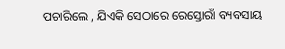ପଚାରିଲେ , ଯିଏକି ସେଠାରେ ରେସ୍ତୋରାଁ ବ୍ୟବସାୟ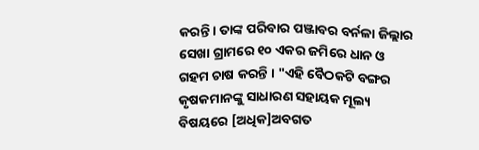କରନ୍ତି । ତାଙ୍କ ପରିବାର ପଞ୍ଜାବର ବର୍ନଳା ଜିଲ୍ଲାର ସେଖା ଗ୍ରାମରେ ୧୦ ଏକର ଜମିରେ ଧାନ ଓ ଗହମ ଚାଷ କରନ୍ତି । "ଏହି ବୈଠକଟି ବଙ୍ଗର କୃଷକମାନଙ୍କୁ ସାଧାରଣ ସହାୟକ ମୂଲ୍ୟ ବିଷୟରେ [ଅଧିକ]ଅବଗତ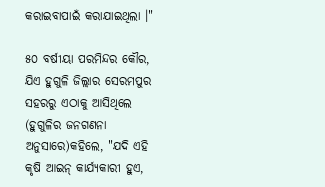କରାଇବାପାଇଁ କରାଯାଇଥିଲା ।"

୫୦ ବର୍ଷୀୟା ପରମିନ୍ଦର କୌର, ଯିଏ ହୁଗୁଳି ଜିଲ୍ଲାର ସେରମପୁର ସହରରୁ ଏଠାକୁ ଆସିଥିଲେ (ହୁଗୁଳିର ଜନଗଣନା ଅନୁସାରେ)କହିଲେ, "ଯଦି ଏହି କୃଷି ଆଇନ୍‍ କାର୍ଯ୍ୟକାରୀ ହୁଏ,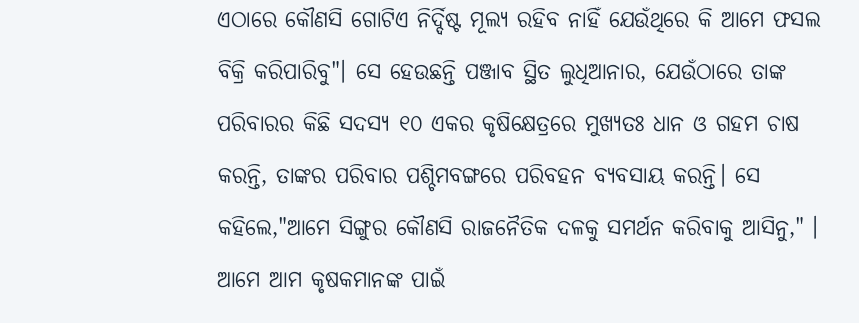ଏଠାରେ କୌଣସି ଗୋଟିଏ ନିର୍ଦ୍ଦିଷ୍ଟ ମୂଲ୍ୟ ରହିବ ନାହିଁ ଯେଉଁଥିରେ କି ଆମେ ଫସଲ ବିକ୍ରି କରିପାରିବୁ"। ସେ ହେଉଛନ୍ତି ପଞ୍ଜାବ ସ୍ଥିତ ଲୁଧିଆନାର, ଯେଉଁଠାରେ ତାଙ୍କ ପରିବାରର କିଛି ସଦସ୍ୟ ୧୦ ଏକର କୃଷିକ୍ଷେତ୍ରରେ ମୁଖ୍ୟତଃ ଧାନ ଓ ଗହମ ଚାଷ କରନ୍ତି, ତାଙ୍କର ପରିବାର ପଶ୍ଚିମବଙ୍ଗରେ ପରିବହନ ବ୍ୟବସାୟ କରନ୍ତି। ସେ କହିଲେ,"ଆମେ ସିଙ୍ଗୁର କୌଣସି ରାଜନୈତିକ ଦଳକୁ ସମର୍ଥନ କରିବାକୁ ଆସିନୁ," । ଆମେ ଆମ କୃଷକମାନଙ୍କ ପାଇଁ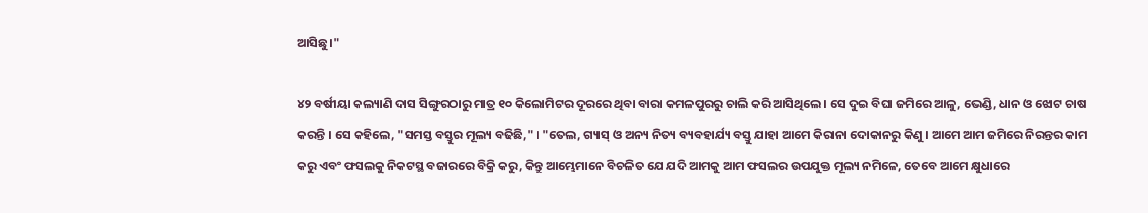ଆସିଛୁ।"

୪୨ ବର୍ଷୀୟା କଲ୍ୟାଣି ଦାସ ସିଙ୍ଗୁରଠାରୁ ମାତ୍ର ୧୦ କିଲୋମିଟର ଦୂରରେ ଥିବା ବାରା କମଳପୁରରୁ ଚାଲି କରି ଆସିଥିଲେ। ସେ ଦୁଇ ବିଘା ଜମିରେ ଆଳୁ, ଭେଣ୍ଡି, ଧାନ ଓ ଝୋଟ ଚାଷ କରନ୍ତି । ସେ କହିଲେ, "ସମସ୍ତ ବସ୍ତୁର ମୂଲ୍ୟ ବଢିଛି," । "ତେଲ, ଗ୍ୟାସ୍‍ ଓ ଅନ୍ୟ ନିତ୍ୟ ବ୍ୟବହାର୍ଯ୍ୟ ବସ୍ତୁ ଯାହା ଆମେ କିରାନା ଦୋକାନରୁ କିଣୁ । ଆମେ ଆମ ଜମିରେ ନିରନ୍ତର କାମ କରୁ ଏବଂ ଫସଲକୁ ନିକଟସ୍ଥ ବଜାରରେ ବିକ୍ରି କରୁ, କିନ୍ତୁ ଆମ୍ଭେମାନେ ବିଚଳିତ ଯେ ଯଦି ଆମକୁ ଆମ ଫସଲର ଉପଯୁକ୍ତ ମୂଲ୍ୟ ନମିଳେ, ତେବେ ଆମେ କ୍ଷୁଧାରେ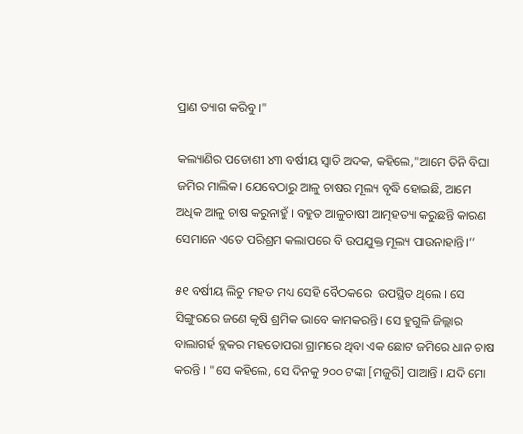ପ୍ରାଣ ତ୍ୟାଗ କରିବୁ ।"

କଲ୍ୟାଣିର ପଡୋଶୀ ୪୩ ବର୍ଷୀୟ ସ୍ୱାତି ଅଦକ, କହିଲେ,"ଆମେ ତିନି ବିଘା ଜମିର ମାଲିକ। ଯେବେଠାରୁ ଆଳୁ ଚାଷର ମୂଲ୍ୟ ବୃଦ୍ଧି ହୋଇଛି, ଆମେ ଅଧିକ ଆଳୁ ଚାଷ କରୁନାହୁଁ । ବହୁତ ଆଳୁଚାଷୀ ଆତ୍ମହତ୍ୟା କରୁଛନ୍ତି କାରଣ ସେମାନେ ଏତେ ପରିଶ୍ରମ କଲାପରେ ବି ଉପଯୁକ୍ତ ମୂଲ୍ୟ ପାଉନାହାନ୍ତି।’’

୫୧ ବର୍ଷୀୟ ଲିଚୁ ମହତ ମଧ୍ୟ ସେହି ବୈଠକରେ  ଉପସ୍ଥିତ ଥିଲେ । ସେ ସିଙ୍ଗୁରରେ ଜଣେ କୃଷି ଶ୍ରମିକ ଭାବେ କାମକରନ୍ତି। ସେ ହୁଗୁଳି ଜିଲ୍ଲାର ବାଲାଗର୍ହ ବ୍ଲକର ମହତୋପରା ଗ୍ରାମରେ ଥିବା ଏକ ଛୋଟ ଜମିରେ ଧାନ ଚାଷ କରନ୍ତି । "ସେ କହିଲେ, ସେ ଦିନକୁ ୨୦୦ ଟଙ୍କା [ମଜୁରି] ପାଆନ୍ତି । ଯଦି ମୋ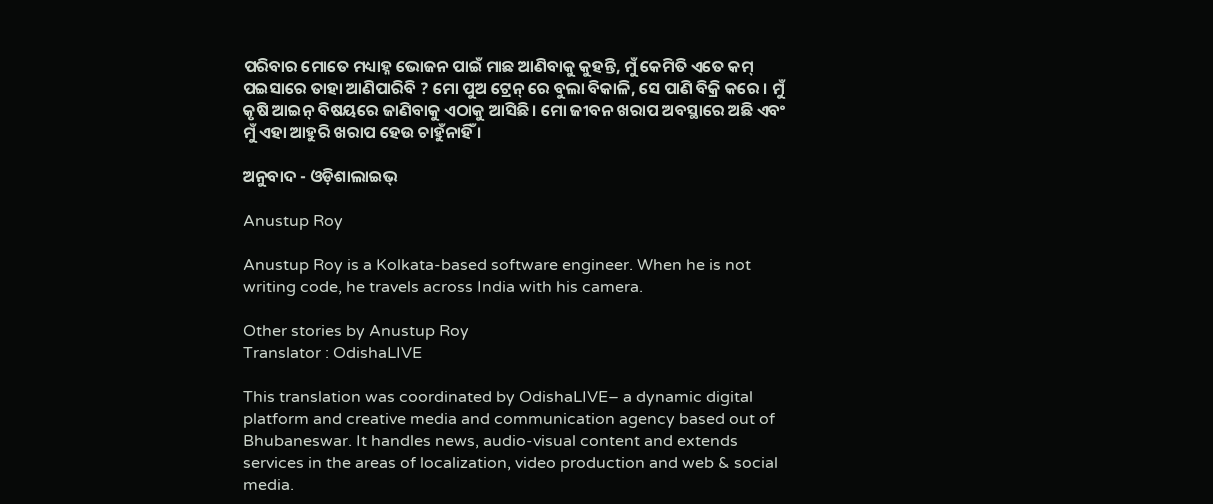ପରିବାର ମୋତେ ମଧ୍ୟାହ୍ନ ଭୋଜନ ପାଇଁ ମାଛ ଆଣିବାକୁ କୁହନ୍ତି, ମୁଁ କେମିତି ଏତେ କମ୍‌ ପଇସାରେ ତାହା ଆଣିପାରିବି ? ମୋ ପୁଅ ଟ୍ରେନ୍‍ ରେ ବୁଲା ବିକାଳି, ସେ ପାଣି ବିକ୍ରି କରେ । ମୁଁ କୃଷି ଆଇନ୍‍ ବିଷୟରେ ଜାଣିବାକୁ ଏଠାକୁ ଆସିଛି । ମୋ ଜୀବନ ଖରାପ ଅବସ୍ଥାରେ ଅଛି ଏବଂ ମୁଁ ଏହା ଆହୁରି ଖରାପ ହେଉ ଚାହୁଁନାହିଁ ।

ଅନୁବାଦ - ଓଡ଼ିଶାଲାଇଭ୍‍

Anustup Roy

Anustup Roy is a Kolkata-based software engineer. When he is not writing code, he travels across India with his camera.

Other stories by Anustup Roy
Translator : OdishaLIVE

This translation was coordinated by OdishaLIVE– a dynamic digital platform and creative media and communication agency based out of Bhubaneswar. It handles news, audio-visual content and extends services in the areas of localization, video production and web & social media.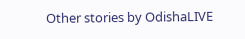Other stories by OdishaLIVE